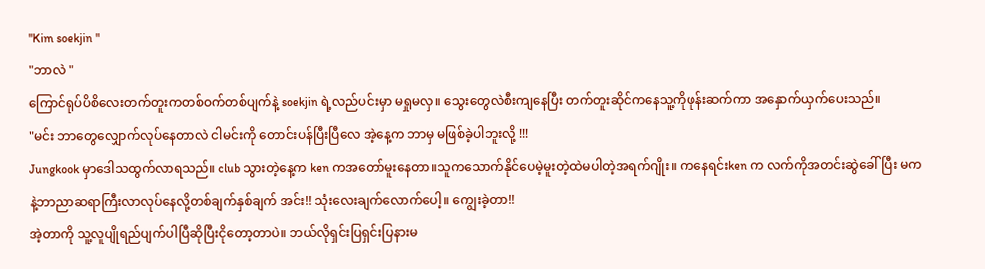"Kim soekjin "
"ဘာလဲ "
ကြောင်ရုပ်ပိစိလေးတက်တူးကတစ်ဝက်တစ်ပျက်နဲ့ soekjin ရဲ့လည်ပင်းမှာ မရှုမလှ။ သွေးတွေလဲစီးကျနေပြီး တက်တူးဆိုင်ကနေသူ့ကိုဖုန်းဆက်ကာ အနှောက်ယှက်ပေးသည်။
"မင်း ဘာတွေလျှောက်လုပ်နေတာလဲ ငါမင်းကို တောင်းပန်ပြီးပြီလေ အဲ့နေ့က ဘာမှ မဖြစ်ခဲ့ပါဘူးလို့ !!!
Jungkook မှာဒေါသထွက်လာရသည်။ club သွားတဲ့နေ့က ken ကအတော်မူးနေတာ။သူကသောက်နိုင်ပေမဲ့မူးတဲ့ထဲမပါတဲ့အရက်ဂျိုး။ ကနေရင်းken က လက်ကိုအတင်းဆွဲခေါ်ပြီး မကနဲ့ဘာညာဆရာကြီးလာလုပ်နေလို့တစ်ချက်နှစ်ချက် အင်း!! သုံးလေးချက်လောက်ပေါ့။ ကျွေးခဲ့တာ!!
အဲ့တာကို သူ့လူပျိုရည်ပျက်ပါပြီဆိုပြီးငိုတော့တာပဲ။ ဘယ်လိုရှင်းပြရှင်းပြနားမ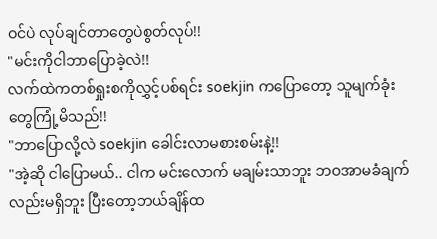ဝင်ပဲ လုပ်ချင်တာတွေပဲစွတ်လုပ်!!
"မင်းကိုငါဘာပြောခဲ့လဲ!!
လက်ထဲကတစ်ရှုးစကိုလွှင့်ပစ်ရင်း soekjin ကပြောတော့ သူမျက်ခုံးတွေကြုံ့မိသည်!!
"ဘာပြောလို့လဲ soekjin ခေါင်းလာမစားစမ်းနဲ့!!
"အဲ့ဆို ငါပြောမယ်.. ငါက မင်းလောက် မချမ်းသာဘူး ဘဝအာမခံချက်လည်းမရှိဘူး ပြီးတော့ဘယ်ချိန်ထ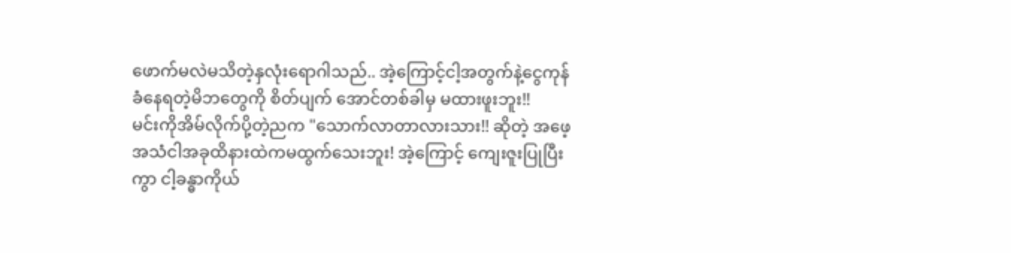ဖောက်မလဲမသိတဲ့နှလုံးရောဂါသည်.. အဲ့ကြောင့်ငါ့အတွက်နဲ့ငွေကုန်ခံနေရတဲ့မိဘတွေကို စိတ်ပျက် အောင်တစ်ခါမှ မထားဖူးဘူး!!
မင်းကိုအိမ်လိုက်ပို့တဲ့ညက "သောက်လာတာလားသား!! ဆိုတဲ့ အဖေ့အသံငါအခုထိနားထဲကမထွက်သေးဘူး! အဲ့ကြောင့် ကျေးဇူးပြုပြီး ကွာ ငါ့ခန္ဓာကိုယ်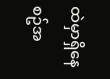ထဲမှာရှိနေစဥ်အ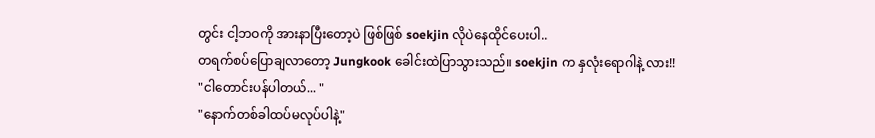တွင်း ငါ့ဘဝကို အားနာပြီးတော့ပဲ ဖြစ်ဖြစ် soekjin လိုပဲနေထိုင်ပေးပါ..
တရက်စပ်ပြောချလာတော့ Jungkook ခေါင်းထဲပြာသွားသည်။ soekjin က နှလုံးရောဂါနဲ့ လား!!
"ငါတောင်းပန်ပါတယ်... "
"နောက်တစ်ခါထပ်မလုပ်ပါနဲ့"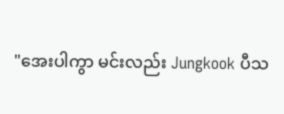"အေးပါကွာ မင်းလည်း Jungkook ပီသ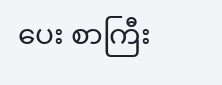ပေး စာကြီး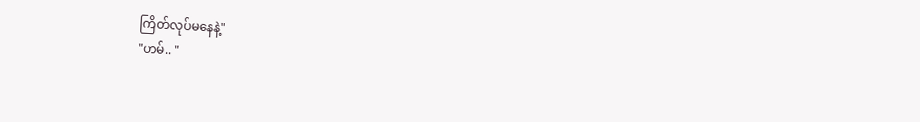ကြိတ်လုပ်မနေနဲ့"
"ဟမ်.. "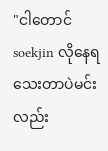"ငါတောင်soekjin လိုနေရသေးတာပဲမင်းလည်း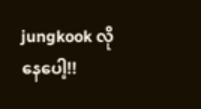jungkook လိုနေပေါ့!!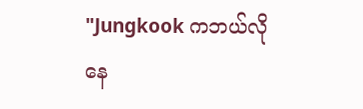"Jungkook ကဘယ်လိုနေ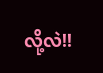လို့လဲ!!